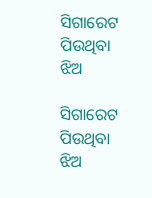ସିଗାରେଟ ପିଉଥିବା ଝିଅ

ସିଗାରେଟ ପିଉଥିବା ଝିଅ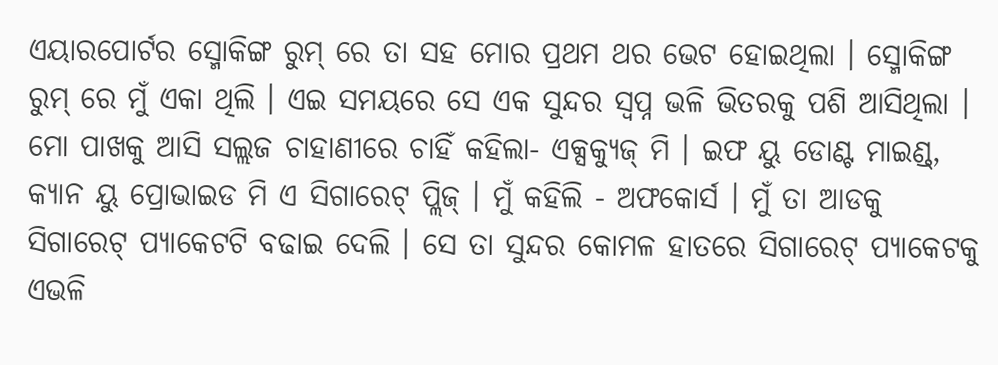ଏୟାରପୋର୍ଟର ସ୍ମୋକିଙ୍ଗ ରୁମ୍ ରେ ତା ସହ ମୋର ପ୍ରଥମ ଥର ଭେଟ ହୋଇଥିଲା । ସ୍ମୋକିଙ୍ଗ ରୁମ୍ ରେ ମୁଁ ଏକା ଥିଲି । ଏଇ ସମୟରେ ସେ ଏକ ସୁନ୍ଦର ସ୍ୱପ୍ନ ଭଳି ଭିତରକୁ ପଶି ଆସିଥିଲା । ମୋ ପାଖକୁ ଆସି ସଲ୍ଲଜ ଚାହାଣୀରେ ଚାହିଁ କହିଲା- ଏକ୍ସକ୍ୟୁଜ୍‍ ମି । ଇଫ ୟୁ ଡୋଣ୍ଟ ମାଇଣ୍ଡ୍, କ୍ୟାନ ୟୁ ପ୍ରୋଭାଇଡ ମି ଏ ସିଗାରେଟ୍ ପ୍ଲିଜ୍‍ । ମୁଁ କହିଲି - ଅଫକୋର୍ସ । ମୁଁ ତା ଆଡକୁ ସିଗାରେଟ୍ ପ୍ୟାକେଟଟି ବଢାଇ ଦେଲି । ସେ ତା ସୁନ୍ଦର କୋମଳ ହାତରେ ସିଗାରେଟ୍ ପ୍ୟାକେଟକୁ ଏଭଳି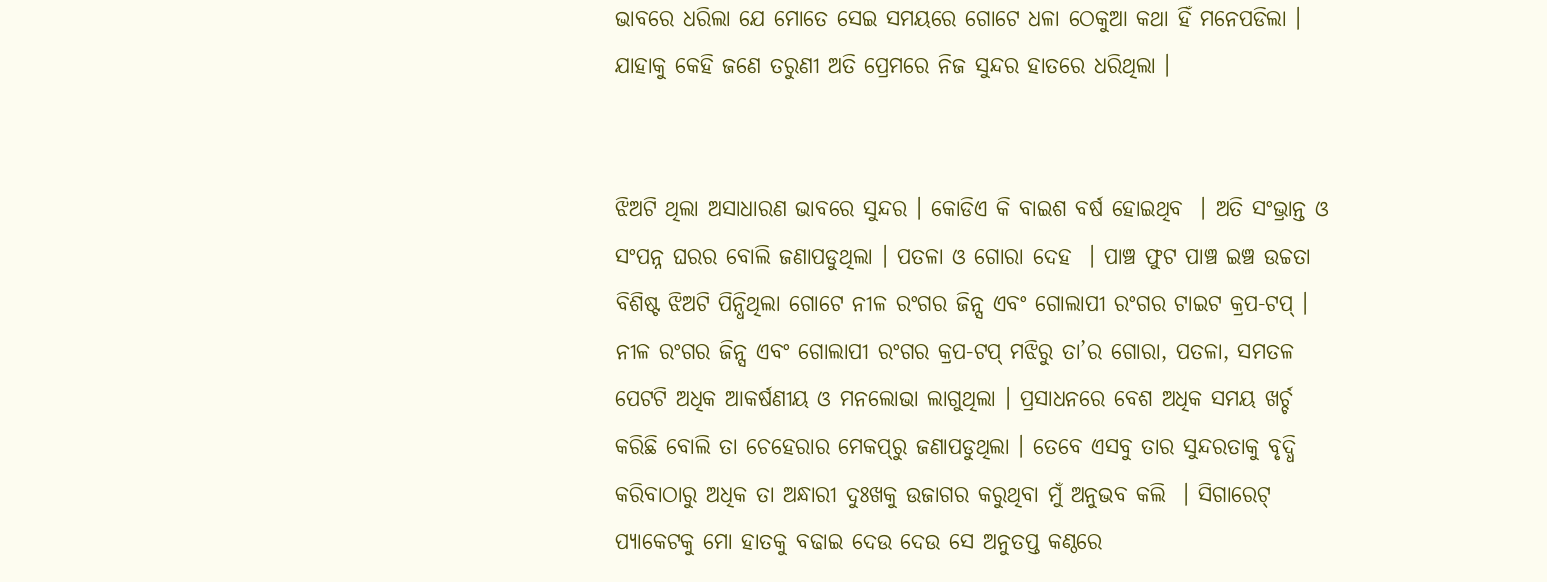ଭାବରେ ଧରିଲା ଯେ ମୋତେ ସେଇ ସମୟରେ ଗୋଟେ ଧଳା ଠେକୁଆ କଥା ହିଁ ମନେପଡିଲା । ଯାହାକୁ କେହି ଜଣେ ତରୁଣୀ ଅତି ପ୍ରେମରେ ନିଜ ସୁନ୍ଦର ହାତରେ ଧରିଥିଲା ।


ଝିଅଟି ଥିଲା ଅସାଧାରଣ ଭାବରେ ସୁନ୍ଦର । କୋଡିଏ କି ବାଇଶ ବର୍ଷ ହୋଇଥିବ  । ଅତି ସଂଭ୍ରାନ୍ତ ଓ ସଂପନ୍ନ ଘରର ବୋଲି ଜଣାପଡୁଥିଲା । ପତଳା ଓ ଗୋରା ଦେହ  । ପାଞ୍ଚ ଫୁଟ ପାଞ୍ଚ ଇଞ୍ଚ ଉଚ୍ଚତା ବିଶିଷ୍ଟ ଝିଅଟି ପିନ୍ଧିଥିଲା ଗୋଟେ ନୀଳ ରଂଗର ଜିନ୍ସ ଏବଂ ଗୋଲାପୀ ରଂଗର ଟାଇଟ କ୍ରପ-ଟପ୍‍ । ନୀଳ ରଂଗର ଜିନ୍ସ ଏବଂ ଗୋଲାପୀ ରଂଗର କ୍ରପ-ଟପ୍‍ ମଝିରୁ ତା’ର ଗୋରା, ପତଳା, ସମତଳ ପେଟଟି ଅଧିକ ଆକର୍ଷଣୀୟ ଓ ମନଲୋଭା ଲାଗୁଥିଲା । ପ୍ରସାଧନରେ ବେଶ ଅଧିକ ସମୟ ଖର୍ଚ୍ଚ କରିଛି ବୋଲି ତା ଚେହେରାର ମେକପ୍‍ରୁ ଜଣାପଡୁଥିଲା । ତେବେ ଏସବୁ ତାର ସୁନ୍ଦରତାକୁ ବୃଦ୍ଧି କରିବାଠାରୁ ଅଧିକ ତା ଅନ୍ଧାରୀ ଦୁଃଖକୁ ଉଜାଗର କରୁଥିବା ମୁଁ ଅନୁଭବ କଲି  । ସିଗାରେଟ୍ ପ୍ୟାକେଟକୁ ମୋ ହାତକୁ ବଢାଇ ଦେଉ ଦେଉ ସେ ଅନୁତପ୍ତ କଣ୍ଠରେ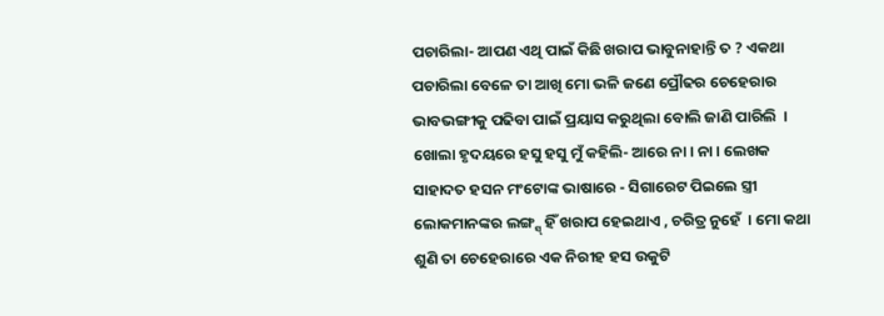ପଚାରିଲା- ଆପଣ ଏଥି ପାଇଁ କିଛି ଖରାପ ଭାବୁନାହାନ୍ତି ତ ? ଏକଥା ପଚାରିଲା ବେଳେ ତା ଆଖି ମୋ ଭଳି ଜଣେ ପ୍ରୌଢର ଚେହେରାର ଭାବଭଙ୍ଗୀକୁ ପଢିବା ପାଇଁ ପ୍ରୟାସ କରୁଥିଲା ବୋଲି ଜାଣି ପାରିଲି  । ଖୋଲା ହୃଦୟରେ ହସୁ ହସୁ ମୁଁ କହିଲି- ଆରେ ନା । ନା । ଲେଖକ ସାହାଦତ ହସନ ମଂଟୋଙ୍କ ଭାଷାରେ - ସିଗାରେଟ ପିଇଲେ ସ୍ତ୍ରୀ ଲୋକମାନଙ୍କର ଲଙ୍ଗ୍ସ୍‍ ହିଁ ଖରାପ ହେଇଥାଏ , ଚରିତ୍ର ନୁହେଁ  । ମୋ କଥା ଶୁଣି ତା ଚେହେରାରେ ଏକ ନିରୀହ ହସ ଉକୁଟି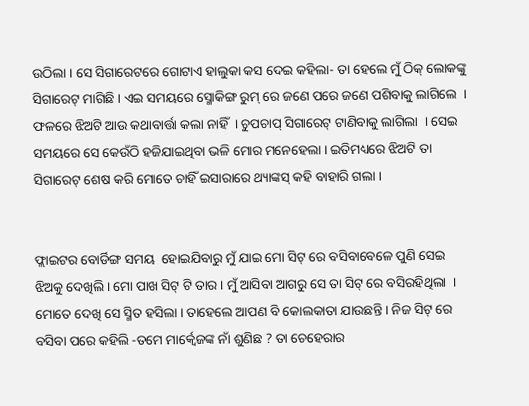ଉଠିଲା । ସେ ସିଗାରେଟରେ ଗୋଟାଏ ହାଲୁକା କସ ଦେଇ କହିଲା- ତା ହେଲେ ମୁଁ ଠିକ୍‍ ଲୋକଙ୍କୁ ସିଗାରେଟ୍ ମାଗିଛି । ଏଇ ସମୟରେ ସ୍ମୋକିଙ୍ଗ ରୁମ୍ ରେ ଜଣେ ପରେ ଜଣେ ପଶିବାକୁ ଲାଗିଲେ  । ଫଳରେ ଝିଅଟି ଆଉ କଥାବାର୍ତ୍ତା କଲା ନାହିଁ  । ଚୁପଚାପ୍‍ ସିଗାରେଟ୍ ଟାଣିବାକୁ ଲାଗିଲା  । ସେଇ ସମୟରେ ସେ କେଉଁଠି ହଜିଯାଇଥିବା ଭଳି ମୋର ମନେହେଲା । ଇତିମଧ୍ୟରେ ଝିଅଟି ତା ସିଗାରେଟ୍ ଶେଷ କରି ମୋତେ ଚାହିଁ ଇସାରାରେ ଥ୍ୟାଙ୍କସ୍‍ କହି ବାହାରି ଗଲା ।


ଫ୍ଲାଇଟର ବୋର୍ଡିଙ୍ଗ ସମୟ  ହୋଇଯିବାରୁ ମୁଁ ଯାଇ ମୋ ସିଟ୍ ରେ ବସିବାବେଳେ ପୁଣି ସେଇ ଝିଅକୁ ଦେଖିଲି । ମୋ ପାଖ ସିଟ୍ ଟି ତାର । ମୁଁ ଆସିବା ଆଗରୁ ସେ ତା ସିଟ୍ ରେ ବସିରହିଥିଲା  । ମୋତେ ଦେଖି ସେ ସ୍ମିତ ହସିଲା । ତାହେଲେ ଆପଣ ବି କୋଲକାତା ଯାଉଛନ୍ତି । ନିଜ ସିଟ୍ ରେ ବସିବା ପରେ କହିଲି -ତମେ ମାର୍କ୍ୱେଜଙ୍କ ନାଁ ଶୁଣିଛ ? ତା ଚେହେରାର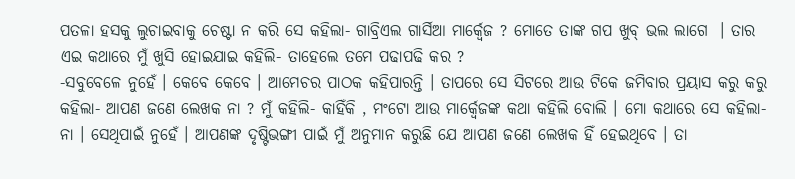ପତଳା ହସକୁ ଲୁଚାଇବାକୁ ଚେଷ୍ଟା ନ କରି ସେ କହିଲା- ଗାବ୍ରିଏଲ ଗାର୍ସିଆ ମାର୍କ୍ୱେଜ ? ମୋତେ ତାଙ୍କ ଗପ ଖୁବ୍‍ ଭଲ ଲାଗେ  । ତାର ଏଇ କଥାରେ ମୁଁ ଖୁସି ହୋଇଯାଇ କହିଲି- ତାହେଲେ ତମେ ପଢାପଢି କର ?
-ସବୁବେଳେ ନୁହେଁ । କେବେ କେବେ । ଆମେଚର ପାଠକ କହିପାରନ୍ତି । ତାପରେ ସେ ସିଟରେ ଆଉ ଟିକେ ଜମିବାର ପ୍ରୟାସ କରୁ କରୁ କହିଲା- ଆପଣ ଜଣେ ଲେଖକ ନା ? ମୁଁ କହିଲି- କାହିଁକି , ମଂଟୋ ଆଉ ମାର୍କ୍ୱେଜଙ୍କ କଥା କହିଲି ବୋଲି । ମୋ କଥାରେ ସେ କହିଲା- ନା । ସେଥିପାଇଁ ନୁହେଁ । ଆପଣଙ୍କ ଦୃଷ୍ଟିଭଙ୍ଗୀ ପାଇଁ ମୁଁ ଅନୁମାନ କରୁଛି ଯେ ଆପଣ ଜଣେ ଲେଖକ ହିଁ ହେଇଥିବେ । ତା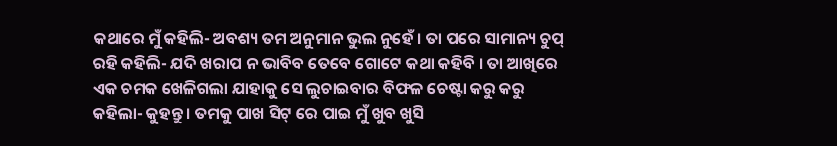କଥାରେ ମୁଁ କହିଲି- ଅବଶ୍ୟ ତମ ଅନୁମାନ ଭୁଲ ନୁହେଁ । ତା ପରେ ସାମାନ୍ୟ ଚୁପ୍‍ ରହି କହିଲି- ଯଦି ଖରାପ ନ ଭାବିବ ତେବେ ଗୋଟେ କଥା କହିବି । ତା ଆଖିରେ ଏକ ଚମକ ଖେଳିଗଲା ଯାହାକୁ ସେ ଲୁଚାଇବାର ବିଫଳ ଚେଷ୍ଟା କରୁ କରୁ କହିଲା- କୁହନ୍ତୁ । ତମକୁ ପାଖ ସିଟ୍ ରେ ପାଇ ମୁଁ ଖୁବ ଖୁସି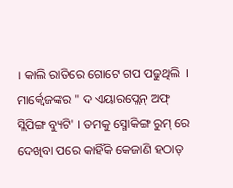। କାଲି ରାତିରେ ଗୋଟେ ଗପ ପଢୁଥିଲି  । ମାର୍କ୍ୱେଜଙ୍କର " ଦ ଏୟାରପ୍ଲେନ୍‍ ଅଫ୍‍ ସ୍ଲିପିଙ୍ଗ ବ୍ୟୁଟି' । ତମକୁ ସ୍ମୋକିଙ୍ଗ ରୁମ୍ ରେ ଦେଖିବା ପରେ କାହିଁକି କେଜାଣି ହଠାତ୍‍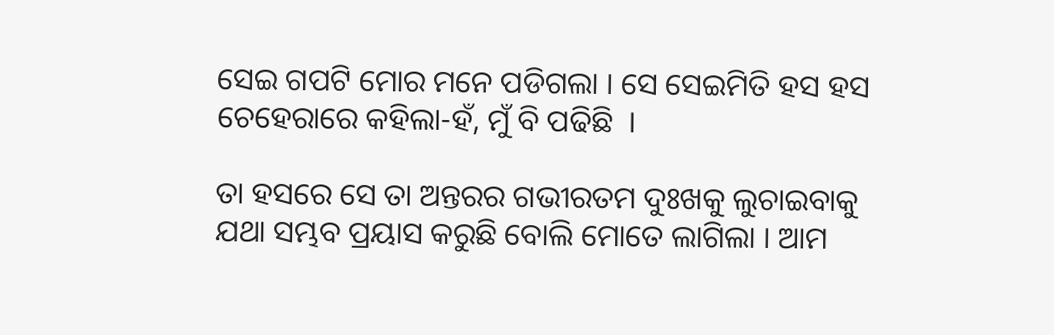ସେଇ ଗପଟି ମୋର ମନେ ପଡିଗଲା । ସେ ସେଇମିତି ହସ ହସ ଚେହେରାରେ କହିଲା-ହଁ, ମୁଁ ବି ପଢିଛି  ।

ତା ହସରେ ସେ ତା ଅନ୍ତରର ଗଭୀରତମ ଦୁଃଖକୁ ଲୁଚାଇବାକୁ ଯଥା ସମ୍ଭବ ପ୍ରୟାସ କରୁଛି ବୋଲି ମୋତେ ଲାଗିଲା । ଆମ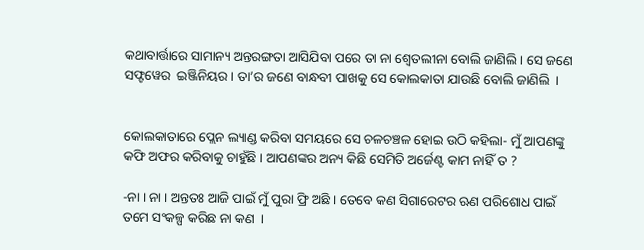କଥାବାର୍ତ୍ତାରେ ସାମାନ୍ୟ ଅନ୍ତରଙ୍ଗତା ଆସିଯିବା ପରେ ତା ନା ଶ୍ୱେତଲୀନା ବୋଲି ଜାଣିଲି । ସେ ଜଣେ ସଫ୍ଟୱେର  ଇଞ୍ଜିନିୟର । ତା’ର ଜଣେ ବାନ୍ଧବୀ ପାଖକୁ ସେ କୋଲକାତା ଯାଉଛି ବୋଲି ଜାଣିଲି  ।


କୋଲକାତାରେ ପ୍ଲେନ ଲ୍ୟାଣ୍ଡ କରିବା ସମୟରେ ସେ ଚଳଚଞ୍ଚଳ ହୋଇ ଉଠି କହିଲା- ମୁଁ ଆପଣଙ୍କୁ କଫି ଅଫର କରିବାକୁ ଚାହୁଁଛି । ଆପଣଙ୍କର ଅନ୍ୟ କିଛି ସେମିତି ଅର୍ଜେଣ୍ଟ କାମ ନାହିଁ ତ ?

-ନା । ନା । ଅନ୍ତତଃ ଆଜି ପାଇଁ ମୁଁ ପୁରା ଫ୍ରି ଅଛି । ତେବେ କଣ ସିଗାରେଟର ଋଣ ପରିଶୋଧ ପାଇଁ ତମେ ସଂକଳ୍ପ କରିଛ ନା କଣ  ।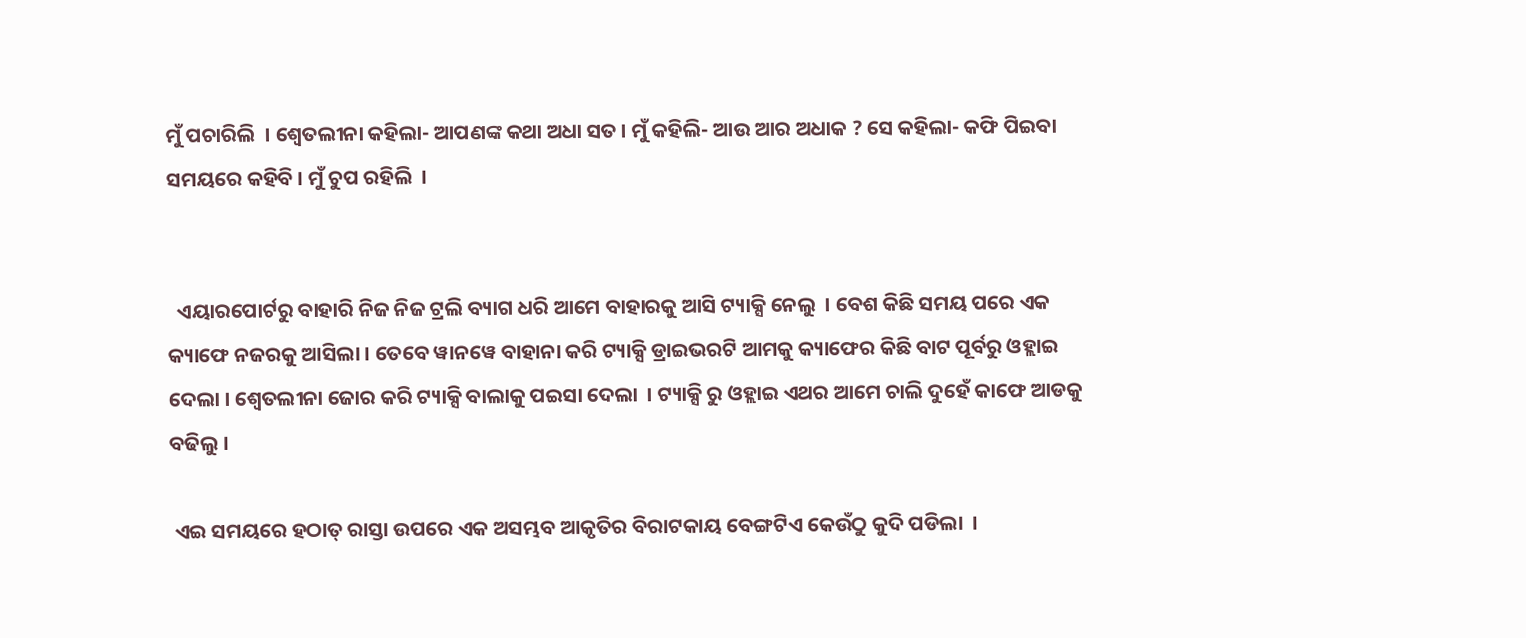ମୁଁ ପଚାରିଲି  । ଶ୍ୱେତଲୀନା କହିଲା- ଆପଣଙ୍କ କଥା ଅଧା ସତ । ମୁଁ କହିଲି- ଆଉ ଆର ଅଧାକ ? ସେ କହିଲା- କଫି ପିଇବା ସମୟରେ କହିବି । ମୁଁ ଚୁପ ରହିଲି  ।


  ଏୟାରପୋର୍ଟରୁ ବାହାରି ନିଜ ନିଜ ଟ୍ରଲି ବ୍ୟାଗ ଧରି ଆମେ ବାହାରକୁ ଆସି ଟ୍ୟାକ୍ସି ନେଲୁ  । ବେଶ କିଛି ସମୟ ପରେ ଏକ କ୍ୟାଫେ ନଜରକୁ ଆସିଲା । ତେବେ ୱାନୱେ ବାହାନା କରି ଟ୍ୟାକ୍ସି ଡ୍ରାଇଭରଟି ଆମକୁ କ୍ୟାଫେର କିଛି ବାଟ ପୂର୍ବରୁ ଓହ୍ଲାଇ ଦେଲା । ଶ୍ୱେତଲୀନା ଜୋର କରି ଟ୍ୟାକ୍ସି ବାଲାକୁ ପଇସା ଦେଲା  । ଟ୍ୟାକ୍ସି ରୁ ଓହ୍ଲାଇ ଏଥର ଆମେ ଚାଲି ଦୁହେଁ କାଫେ ଆଡକୁ ବଢିଲୁ ।

 ଏଇ ସମୟରେ ହଠାତ୍‍ ରାସ୍ତା ଉପରେ ଏକ ଅସମ୍ଭବ ଆକୃତିର ବିରାଟକାୟ ବେଙ୍ଗଟିଏ କେଉଁଠୁ କୁଦି ପଡିଲା  ।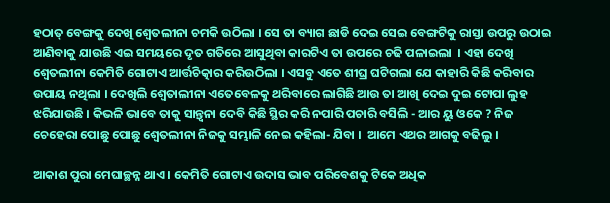ହଠାତ୍‍ ବେଙ୍ଗକୁ ଦେଖି ଶ୍ୱେତଲୀନା ଚମକି ଉଠିଲା । ସେ ତା ବ୍ୟାଗ ଛାଡି ଦେଇ ସେଇ ବେଙ୍ଗଟିକୁ ରାସ୍ତା ଉପରୁ ଉଠାଇ ଆଣିବାକୁ ଯାଉଛି ଏଇ ସମୟରେ ଦୃତ ଗତିରେ ଆସୁଥିବା କାରଟିଏ ତା ଉପରେ ଚଢି ପଳାଇଲା  । ଏହା ଦେଖି ଶ୍ୱେତଲୀନା କେମିତି ଗୋଟାଏ ଆର୍ତ୍ତଚିତ୍କାର କରିଉଠିଲା । ଏସବୁ ଏତେ ଶୀଘ୍ର ଘଟିଗଲା ଯେ କାହାରି କିଛି କରିବାର ଉପାୟ ନଥିଲା । ଦେଖିଲି ଶ୍ୱେତାଲୀନା ଏତେବେଳକୁ ଥରିବାରେ ଲାଗିଛି ଆଉ ତା ଆଖି ଦେଇ ଦୁଇ ଟୋପା ଲୁହ ଝରିଯାଉଛି । କିଭଳି ଭାବେ ତାକୁ ସାନ୍ତ୍ୱନା ଦେବି କିଛି ସ୍ଥିର କରି ନପାରି ପଚାରି ବସିଲି - ଆର ୟୁ ଓକେ ? ନିଜ ଚେହେରା ପୋଛୁ ପୋଛୁ ଶ୍ୱେତଲୀନା ନିଜକୁ ସମ୍ଭାଳି ନେଇ କହିଲା- ଯିବା ।  ଆମେ ଏଥର ଆଗକୁ ବଢିଲୁ ।

ଆକାଶ ପୁରା ମେଘାଚ୍ଛନ୍ନ ଥାଏ । କେମିତି ଗୋଟାଏ ଉଦାସ ଭାବ ପରିବେଶକୁ ଟିକେ ଅଧିକ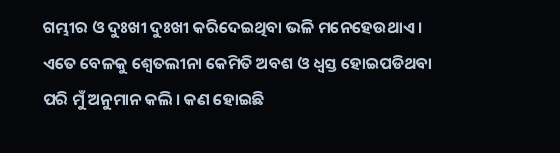ଗମ୍ଭୀର ଓ ଦୁଃଖୀ ଦୁଃଖୀ କରିଦେଇଥିବା ଭଳି ମନେହେଉଥାଏ । ଏତେ ବେଳକୁ ଶ୍ୱେତଲୀନା କେମିତି ଅବଶ ଓ ଧ୍ୱସ୍ତ ହୋଇପଡିଥବା ପରି ମୁଁ ଅନୁମାନ କଲି । କଣ ହୋଇଛି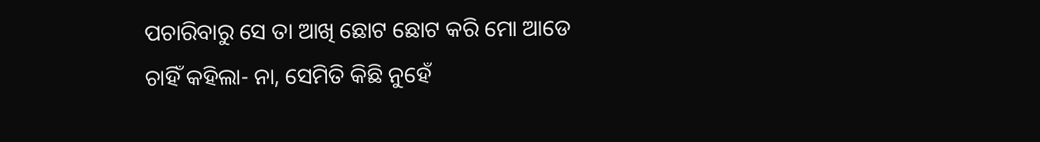ପଚାରିବାରୁ ସେ ତା ଆଖି ଛୋଟ ଛୋଟ କରି ମୋ ଆଡେ ଚାହିଁ କହିଲା- ନା, ସେମିତି କିଛି ନୁହେଁ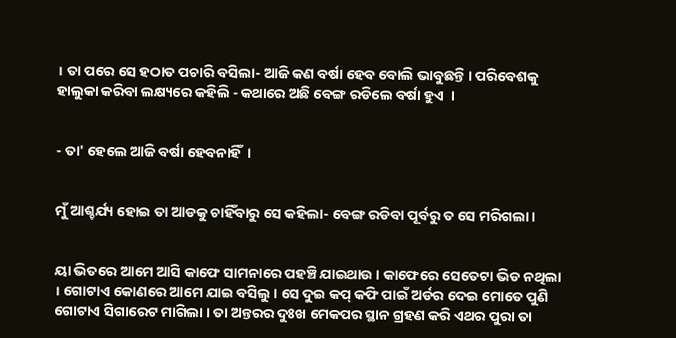। ତା ପରେ ସେ ହଠାତ ପଚାରି ବସିଲା- ଆଜି କଣ ବର୍ଷା ହେବ ବୋଲି ଭାବୁଛନ୍ତି । ପରିବେଶକୁ ହାଲୁକା କରିବା ଲକ୍ଷ୍ୟରେ କହିଲି - କଥାରେ ଅଛି ବେଙ୍ଗ ରଡିଲେ ବର୍ଷା ହୁଏ  ।


- ତା' ହେଲେ ଆଜି ବର୍ଷା ହେବନାହିଁ  ।


ମୁଁ ଆଶ୍ଚର୍ଯ୍ୟ ହୋଇ ତା ଆଡକୁ ଚାହିଁବାରୁ ସେ କହିଲା- ବେଙ୍ଗ ରଡିବା ପୂର୍ବରୁ ତ ସେ ମରିଗଲା ।


ୟା ଭିତରେ ଆମେ ଆସି କାଫେ ସାମନାରେ ପହଞ୍ଚି ଯାଇଥାଉ । କାଫେରେ ସେତେଟା ଭିଡ ନଥିଲା  । ଗୋଟାଏ କୋଣରେ ଆମେ ଯାଇ ବସିଲୁ । ସେ ଦୁଇ କପ୍‍ କଫି ପାଇଁ ଅର୍ଡର ଦେଇ ମୋତେ ପୁଣି ଗୋଟାଏ ସିଗାରେଟ ମାଗିଲା । ତା ଅନ୍ତରର ଦୁଃଖ ମେକପର ସ୍ଥାନ ଗ୍ରହଣ କରି ଏଥର ପୁରା ତା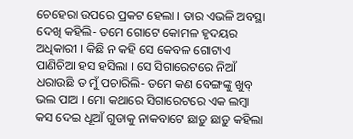ଚେହେରା ଉପରେ ପ୍ରକଟ ହେଲା । ତାର ଏଭଳି ଅବସ୍ଥା ଦେଖି କହିଲି- ତମେ ଗୋଟେ କୋମଳ ହୃଦୟର ଅଧିକାରୀ । କିଛି ନ କହି ସେ କେବଳ ଗୋଟାଏ ପାଣିଚିଆ ହସ ହସିଲା । ସେ ସିଗାରେଟରେ ନିଆଁ ଧରାଉଛି ତ ମୁଁ ପଚାରିଲି- ତମେ କଣ ବେଙ୍ଗଙ୍କୁ ଖୁବ୍‍ ଭଲ ପାଅ । ମୋ କଥାରେ ସିଗାରେଟରେ ଏକ ଲମ୍ୱା କସ ଦେଇ ଧୂଆଁ ଗୁଡାକୁ ନାକବାଟେ ଛାଡ଼ୁ ଛାଡ଼ୁ କହିଲା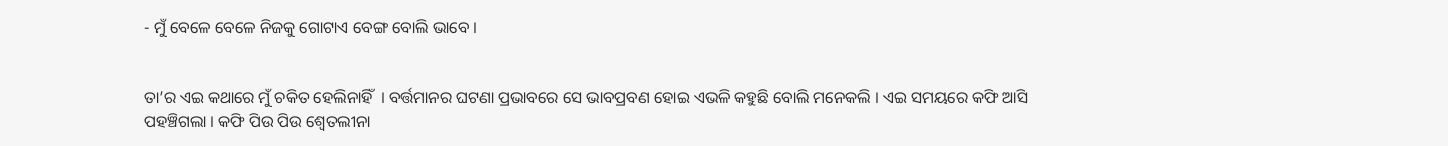- ମୁଁ ବେଳେ ବେଳେ ନିଜକୁ ଗୋଟାଏ ବେଙ୍ଗ ବୋଲି ଭାବେ ।


ତା’ର ଏଇ କଥାରେ ମୁଁ ଚକିତ ହେଲିନାହିଁ  । ବର୍ତ୍ତମାନର ଘଟଣା ପ୍ରଭାବରେ ସେ ଭାବପ୍ରବଣ ହୋଇ ଏଭଳି କହୁଛି ବୋଲି ମନେକଲି । ଏଇ ସମୟରେ କଫି ଆସି ପହଞ୍ଚିଗଲା । କଫି ପିଉ ପିଉ ଶ୍ୱେତଲୀନା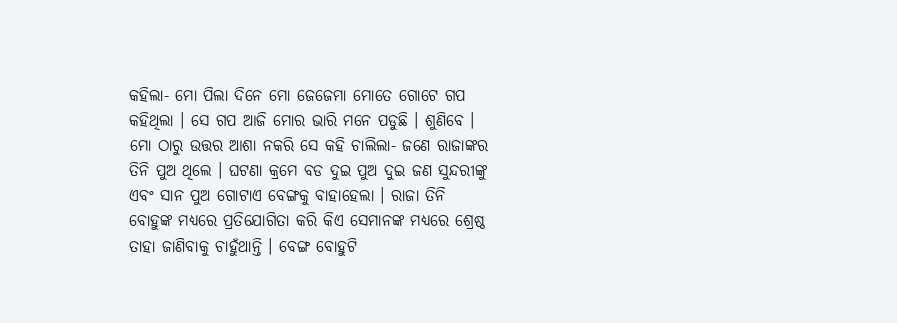କହିଲା- ମୋ ପିଲା ଦିନେ ମୋ ଜେଜେମା ମୋତେ ଗୋଟେ ଗପ କହିଥିଲା । ସେ ଗପ ଆଜି ମୋର ଭାରି ମନେ ପଡୁଛି । ଶୁଣିବେ । ମୋ ଠାରୁ ଉତ୍ତର ଆଶା ନକରି ସେ କହି ଚାଲିଲା- ଜଣେ ରାଜାଙ୍କର ତିନି ପୁଅ ଥିଲେ । ଘଟଣା କ୍ରମେ ବଡ ଦୁଇ ପୁଅ ଦୁଇ ଜଣ ସୁନ୍ଦରୀଙ୍କୁ ଏବଂ ସାନ ପୁଅ ଗୋଟାଏ ବେଙ୍ଗକୁ ବାହାହେଲା । ରାଜା ତିନି ବୋହୁଙ୍କ ମଧ୍ୟରେ ପ୍ରତିଯୋଗିତା କରି କିଏ ସେମାନଙ୍କ ମଧ୍ୟରେ ଶ୍ରେଷ୍ଠ ତାହା ଜାଣିବାକୁ ଚାହୁଁଥାନ୍ତି । ବେଙ୍ଗ ବୋହୁଟି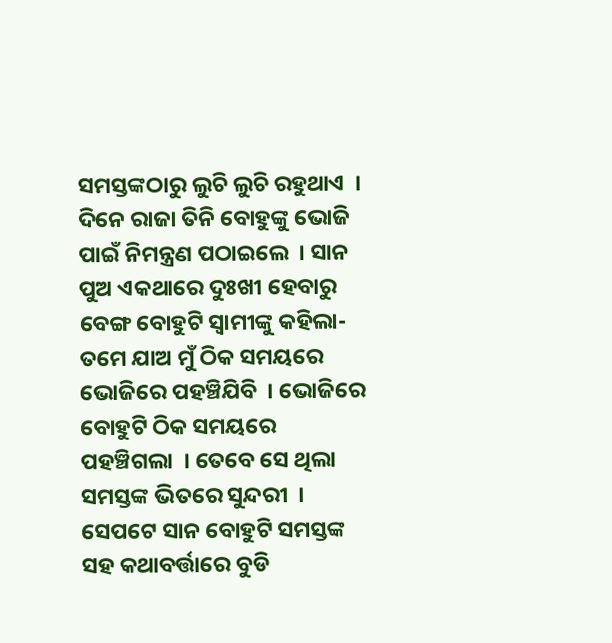ସମସ୍ତଙ୍କଠାରୁ ଲୁଚି ଲୁଚି ରହୁଥାଏ  । ଦିନେ ରାଜା ତିନି ବୋହୁଙ୍କୁ ଭୋଜି ପାଇଁ ନିମନ୍ତ୍ରଣ ପଠାଇଲେ  । ସାନ ପୁଅ ଏକଥାରେ ଦୁଃଖୀ ହେବାରୁ ବେଙ୍ଗ ବୋହୁଟି ସ୍ୱାମୀଙ୍କୁ କହିଲା- ତମେ ଯାଅ ମୁଁ ଠିକ ସମୟରେ ଭୋଜିରେ ପହଞ୍ଚିଯିବି  । ଭୋଜିରେ ବୋହୁଟି ଠିକ ସମୟରେ ପହଞ୍ଚିଗଲା  । ତେବେ ସେ ଥିଲା ସମସ୍ତଙ୍କ ଭିତରେ ସୁନ୍ଦରୀ  । ସେପଟେ ସାନ ବୋହୁଟି ସମସ୍ତଙ୍କ ସହ କଥାବର୍ତ୍ତାରେ ବୁଡି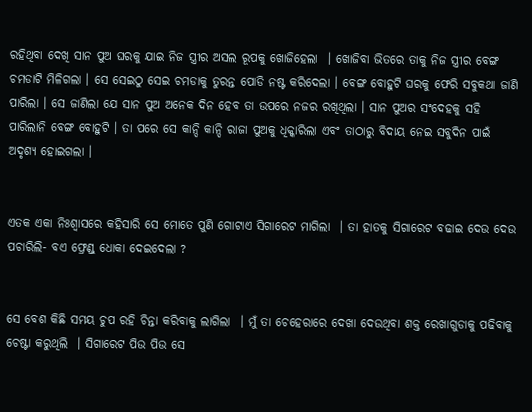ରହିଥିବା ଦେଖି ସାନ ପୁଅ ଘରକୁ ଯାଇ ନିଜ ସ୍ତ୍ରୀର ଅସଲ ରୂପକୁ ଖୋଜିହେଲା  । ଖୋଜିବା ଭିତରେ ତାକୁ ନିଜ ସ୍ତ୍ରୀର ବେଙ୍ଗ ଚମଡାଟି ମିଳିଗଲା । ସେ ସେଇଠୁ ସେଇ ଚମଡାକୁ ତୁରନ୍ତ ପୋଡି ନଷ୍ଟ କରିଦେଲା । ବେଙ୍ଗ ବୋହୁଟି ଘରକୁ ଫେରି ସବୁକଥା ଜାଣି ପାରିଲା । ସେ ଜାଣିଲା ଯେ ସାନ ପୁଅ ଅନେକ ଦିନ ହେବ ତା ଉପରେ ନଜର ରଖିଥିଲା । ସାନ ପୁଅର ସଂଦେହକୁ ସହି ପାରିଲାନି ବେଙ୍ଗ ବୋହୁଟି । ତା ପରେ ସେ କାନ୍ଦି କାନ୍ଦି ରାଜା ପୁଅକୁ ଧିକ୍କାରିଲା ଏବଂ ତାଠାରୁ ବିଦାୟ ନେଇ ସବୁଦିନ ପାଇଁ ଅଦୃଶ୍ୟ ହୋଇଗଲା ।


ଏତକ ଏକା ନିଃଶ୍ୱାସରେ କହିସାରି ସେ ମୋତେ ପୁଣି ଗୋଟାଏ ସିଗାରେଟ ମାଗିଲା  । ତା ହାତକୁ ସିଗାରେଟ ବଢାଇ ଦେଉ ଦେଉ ପଚାରିଲି- ବଏ ଫ୍ରେଣ୍ଡ୍ ଧୋକା ଦେଇଦେଲା ?


ସେ ବେଶ କିଛି ସମୟ ଚୁପ ରହି ଚିନ୍ତା କରିବାକୁ ଲାଗିଲା  । ମୁଁ ତା ଚେହେରାରେ ଦେଖା ଦେଉଥିବା ଶକ୍ତ ରେଖାଗୁଡାକୁ ପଢିବାକୁ ଚେଷ୍ଟା କରୁଥିଲି  । ସିଗାରେଟ ପିଉ ପିଉ ସେ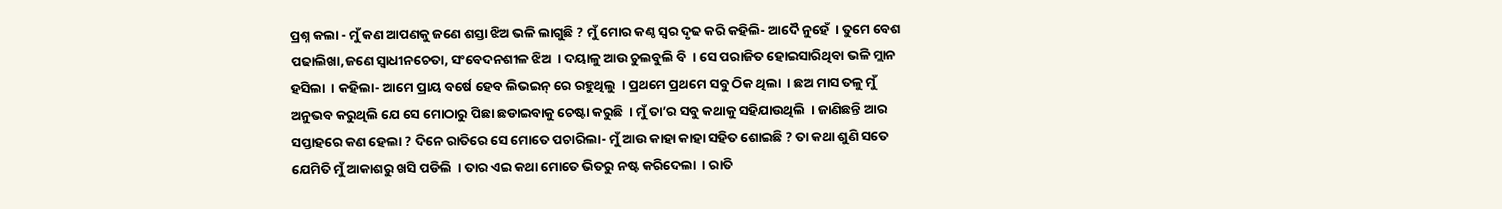ପ୍ରଶ୍ନ କଲା - ମୁଁ କଣ ଆପଣକୁ ଜଣେ ଶସ୍ତା ଝିଅ ଭଳି ଲାଗୁଛି ? ମୁଁ ମୋର କଣ୍ଠ ସ୍ୱର ଦୃଢ କରି କହିଲି- ଆଦୈ ନୁହେଁ  । ତୁମେ ବେଶ ପଢାଲିଖା,ଜଣେ ସ୍ୱାଧୀନଚେତା, ସଂବେଦନଶୀଳ ଝିଅ  । ଦୟାଳୁ ଆଉ ଚୁଲବୁଲି ବି  । ସେ ପରାଜିତ ହୋଇସାରିଥିବା ଭଳି ମ୍ଲାନ ହସିଲା  । କହିଲା- ଆମେ ପ୍ରାୟ ବର୍ଷେ ହେବ ଲିଭଇନ୍ ରେ ରହୁଥିଲୁ  । ପ୍ରଥମେ ପ୍ରଥମେ ସବୁ ଠିକ ଥିଲା  । ଛଅ ମାସ ତଳୁ ମୁଁ ଅନୁଭବ କରୁଥିଲି ଯେ ସେ ମୋଠାରୁ ପିଛା ଛଡାଇବାକୁ ଚେଷ୍ଟା କରୁଛି  । ମୁଁ ତା’ର ସବୁ କଥାକୁ ସହିଯାଉଥିଲି  । ଜାଣିଛନ୍ତି ଆର ସପ୍ତାହରେ କଣ ହେଲା ? ଦିନେ ରାତିରେ ସେ ମୋତେ ପଚାରିଲା- ମୁଁ ଆଉ କାହା କାହା ସହିତ ଶୋଇଛି ? ତା କଥା ଶୁଣି ସତେ ଯେମିତି ମୁଁ ଆକାଶରୁ ଖସି ପଡିଲି  । ତାର ଏଇ କଥା ମୋତେ ଭିତରୁ ନଷ୍ଟ କରିଦେଲା  । ରାତି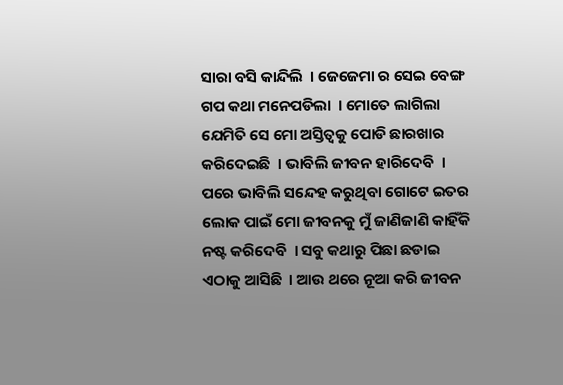ସାରା ବସି କାନ୍ଦିଲି  । ଜେଜେମା ର ସେଇ ବେଙ୍ଗ ଗପ କଥା ମନେପଡିଲା  । ମୋତେ ଲାଗିଲା ଯେମିତି ସେ ମୋ ଅସ୍ତିତ୍ୱକୁ ପୋଡି ଛାରଖାର କରିଦେଇଛି  । ଭାବିଲି ଜୀବନ ହାରିଦେବି  । ପରେ ଭାବିଲି ସନ୍ଦେହ କରୁଥିବା ଗୋଟେ ଇତର ଲୋକ ପାଇଁ ମୋ ଜୀବନକୁ ମୁଁ ଜାଣିଜାଣି କାହିଁକି ନଷ୍ଟ କରିଦେବି  । ସବୁ କଥାରୁ ପିଛା ଛଡାଇ ଏଠାକୁ ଆସିଛି  । ଆଉ ଥରେ ନୂଆ କରି ଜୀବନ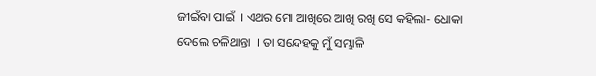ଜୀଇଁବା ପାଇଁ  । ଏଥର ମୋ ଆଖିରେ ଆଖି ରଖି ସେ କହିଲା- ଧୋକା ଦେଲେ ଚଳିଥାନ୍ତା  । ତା ସନ୍ଦେହକୁ ମୁଁ ସମ୍ଭାଳି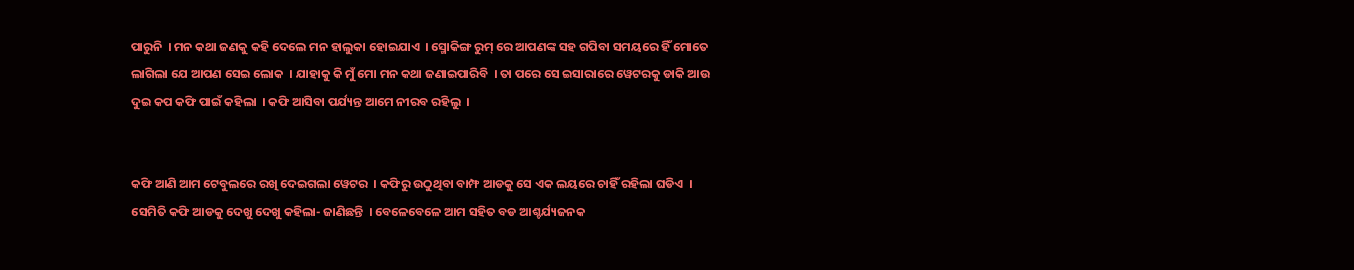ପାରୁନି  । ମନ କଥା ଜଣକୁ କହି ଦେଲେ ମନ ହାଲୁକା ହୋଇଯାଏ  । ସ୍ମୋକିଙ୍ଗ ରୁମ୍ ରେ ଆପଣଙ୍କ ସହ ଗପିବା ସମୟରେ ହିଁ ମୋତେ ଲାଗିଲା ଯେ ଆପଣ ସେଇ ଲୋକ  । ଯାହାକୁ କି ମୁଁ ମୋ ମନ କଥା ଜଣାଇପାରିବି  । ତା ପରେ ସେ ଇସାରାରେ ୱେଟରକୁ ଡାକି ଆଉ ଦୁଇ କପ କଫି ପାଇଁ କହିଲା  । କଫି ଆସିବା ପର୍ଯ୍ୟନ୍ତ ଆମେ ନୀରବ ରହିଲୁ  ।


କଫି ଆଣି ଆମ ଟେବୁଲରେ ରଖି ଦେଇଗଲା ୱେଟର  । କଫିରୁ ଉଠୁଥିବା ବାମ୍ଫ ଆଡକୁ ସେ ଏକ ଲୟରେ ଚାହିଁ ରହିଲା ଘଡିଏ  । ସେମିତି କଫି ଆଡକୁ ଦେଖୁ ଦେଖୁ କହିଲା- ଜାଣିଛନ୍ତି  । ବେଳେବେଳେ ଆମ ସହିତ ବଡ ଆଶ୍ଚର୍ଯ୍ୟଜନକ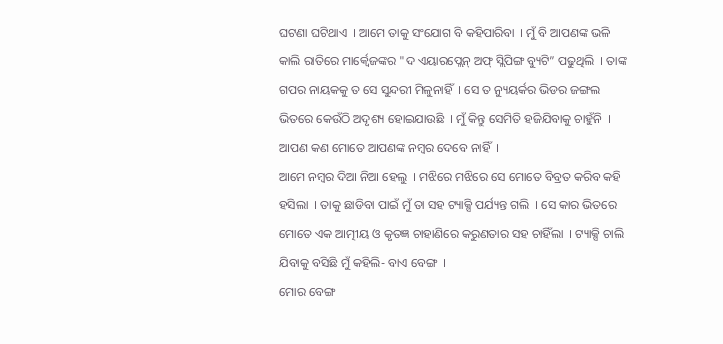ଘଟଣା ଘଟିଥାଏ  । ଆମେ ତାକୁ ସଂଯୋଗ ବି କହିପାରିବା  । ମୁଁ ବି ଆପଣଙ୍କ ଭଳି କାଲି ରାତିରେ ମାର୍କ୍ୱେଜଙ୍କର "ଦ ଏୟାରପ୍ଲେନ୍‍ ଅଫ୍‍ ସ୍ଲିପିଙ୍ଗ ବ୍ୟୁଟି” ପଢୁଥିଲି  । ତାଙ୍କ ଗପର ନାୟକକୁ ତ ସେ ସୁନ୍ଦରୀ ମିଳୁନାହିଁ  । ସେ ତ ନ୍ୟୁୟର୍କର ଭିଡର ଜଙ୍ଗଲ ଭିତରେ କେଉଁଠି ଅଦୃଶ୍ୟ ହୋଇଯାଉଛି  । ମୁଁ କିନ୍ତୁ ସେମିତି ହଜିଯିବାକୁ ଚାହୁଁନି  । ଆପଣ କଣ ମୋତେ ଆପଣଙ୍କ ନମ୍ୱର ଦେବେ ନାହିଁ  ।
ଆମେ ନମ୍ୱର ଦିଆ ନିଆ ହେଲୁ  । ମଝିରେ ମଝିରେ ସେ ମୋତେ ବିବ୍ରତ କରିବ କହି ହସିଲା  । ତାକୁ ଛାଡିବା ପାଇଁ ମୁଁ ତା ସହ ଟ୍ୟାକ୍ସି ପର୍ଯ୍ୟନ୍ତ ଗଲି  । ସେ କାର ଭିତରେ ମୋତେ ଏକ ଆତ୍ମୀୟ ଓ କୃତଜ୍ଞ ଚାହାଣିରେ କରୁଣତାର ସହ ଚାହିଁଲା  । ଟ୍ୟାକ୍ସି ଚାଲି ଯିବାକୁ ବସିଛି ମୁଁ କହିଲି- ବାଏ ବେଙ୍ଗ  ।
ମୋର ବେଙ୍ଗ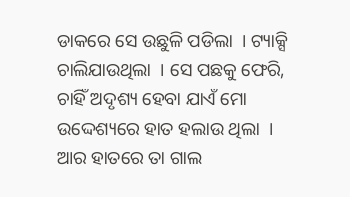ଡାକରେ ସେ ଉଛୁଳି ପଡିଲା  । ଟ୍ୟାକ୍ସି ଚାଲିଯାଉଥିଲା  । ସେ ପଛକୁ ଫେରି, ଚାହିଁ ଅଦୃଶ୍ୟ ହେବା ଯାଏଁ ମୋ ଉଦ୍ଦେଶ୍ୟରେ ହାତ ହଲାଉ ଥିଲା  । ଆର ହାତରେ ତା ଗାଲ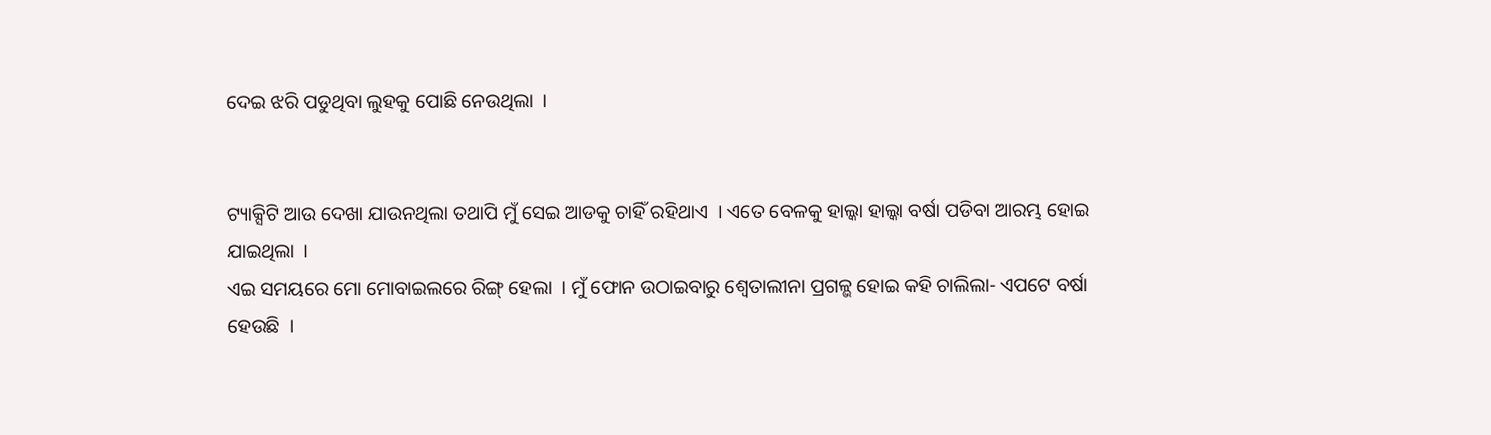ଦେଇ ଝରି ପଡୁଥିବା ଲୁହକୁ ପୋଛି ନେଉଥିଲା  ।


ଟ୍ୟାକ୍ସିଟି ଆଉ ଦେଖା ଯାଉନଥିଲା ତଥାପି ମୁଁ ସେଇ ଆଡକୁ ଚାହିଁ ରହିଥାଏ  । ଏତେ ବେଳକୁ ହାଲ୍କା ହାଲ୍କା ବର୍ଷା ପଡିବା ଆରମ୍ଭ ହୋଇ ଯାଇଥିଲା  ।
ଏଇ ସମୟରେ ମୋ ମୋବାଇଲରେ ରିଙ୍ଗ୍ ହେଲା  । ମୁଁ ଫୋନ ଉଠାଇବାରୁ ଶ୍ୱେତାଲୀନା ପ୍ରଗଳ୍ଭ ହୋଇ କହି ଚାଲିଲା- ଏପଟେ ବର୍ଷା ହେଉଛି  ।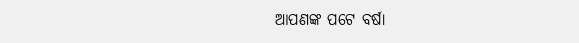ଆପଣଙ୍କ ପଟେ ବର୍ଷା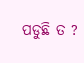ପଡୁଛି ତ ?